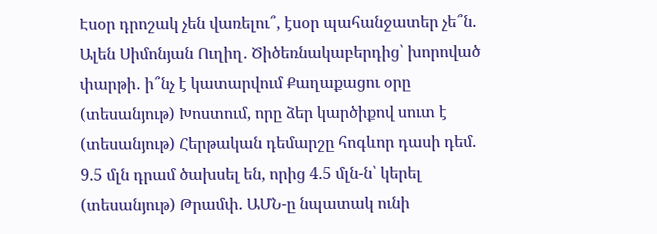Էսօր դրոշակ չեն վառելու՞, էսօր պահանջատեր չե՞ն. Ալեն Սիմոնյան Ուղիղ․ Ծիծեռնակաբերդից՝ խորոված փարթի․ ի՞նչ է կատարվում Քաղաքացու օրը (տեսանյութ) Խոստում, որը ձեր կարծիքով սուտ է (տեսանյութ) Հերթական դեմարշը հոգևոր դասի դեմ. 9.5 մլն դրամ ծախսել են, որից 4.5 մլն-ն՝ կերել (տեսանյութ) Թրամփ. ԱՄՆ-ը նպատակ ունի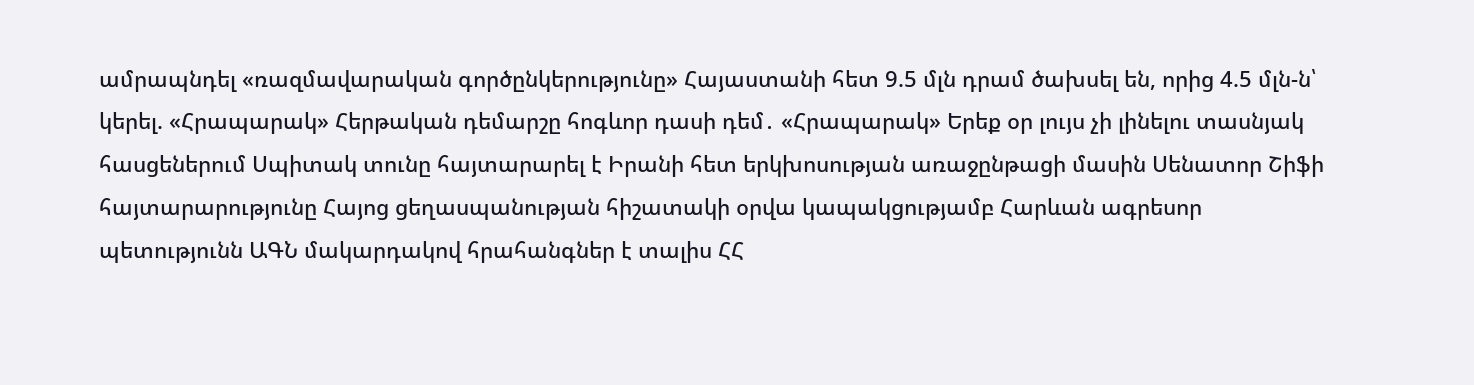ամրապնդել «ռազմավարական գործընկերությունը» Հայաստանի հետ 9.5 մլն դրամ ծախսել են, որից 4.5 մլն-ն՝ կերել. «Հրապարակ» Հերթական դեմարշը հոգևոր դասի դեմ․ «Հրապարակ» Երեք օր լույս չի լինելու տասնյակ հասցեներում Սպիտակ տունը հայտարարել է Իրանի հետ երկխոսության առաջընթացի մասին Սենատոր Շիֆի հայտարարությունը Հայոց ցեղասպանության հիշատակի օրվա կապակցությամբ Հարևան ագրեսոր պետությունն ԱԳՆ մակարդակով հրահանգներ է տալիս ՀՀ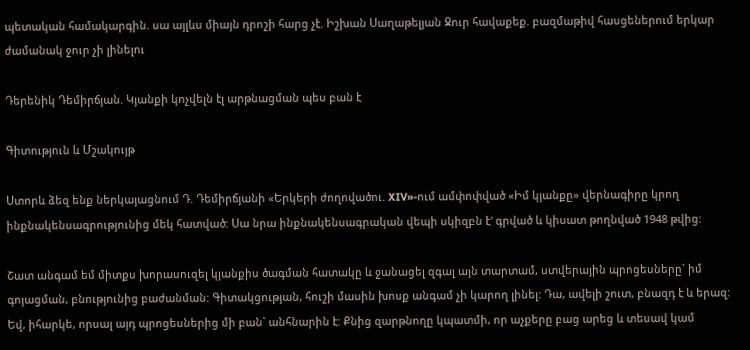պետական համակարգին. սա այլևս միայն դրոշի հարց չէ. Իշխան Սաղաթելյան Ջուր հավաքեք. բազմաթիվ հասցեներում երկար ժամանակ ջուր չի լինելու

Դերենիկ Դեմիրճյան. Կյանքի կոչվելն էլ արթնացման պես բան է

Գիտություն և Մշակույթ

Ստորև ձեզ ենք ներկայացնում Դ. Դեմիրճյանի «Երկերի ժողովածու. XIV»-ում ամփոփված «Իմ կյանքը» վերնագիրը կրող ինքնակենսագրությունից մեկ հատված: Սա նրա ինքնակենսագրական վեպի սկիզբն է' գրված և կիսատ թողնված 1948 թվից:

Շատ անգամ եմ միտքս խորասուզել կյանքիս ծագման հատակը և ջանացել զգալ այն տարտամ, ստվերային պրոցեսները` իմ գոյացման, բնությունից բաժանման: Գիտակցության, հուշի մասին խոսք անգամ չի կարող լինել: Դա, ավելի շուտ, բնազդ է և երազ: Եվ, իհարկե, որսալ այդ պրոցեսներից մի բան` անհնարին է: Քնից զարթնողը կպատմի, որ աչքերը բաց արեց և տեսավ կամ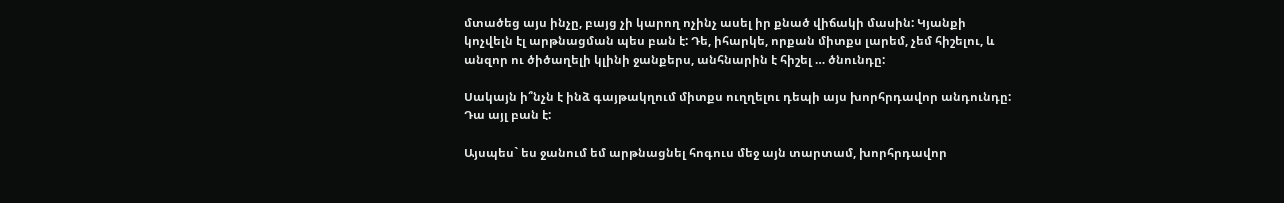մտածեց այս ինչը, բայց չի կարող ոչինչ ասել իր քնած վիճակի մասին: Կյանքի կոչվելն էլ արթնացման պես բան է: Դե, իհարկե, որքան միտքս լարեմ, չեմ հիշելու, և անզոր ու ծիծաղելի կլինի ջանքերս, անհնարին է հիշել … ծնունդը:

Սակայն ի՞նչն է ինձ գայթակղում միտքս ուղղելու դեպի այս խորհրդավոր անդունդը: Դա այլ բան է:

Այսպես` ես ջանում եմ արթնացնել հոգուս մեջ այն տարտամ, խորհրդավոր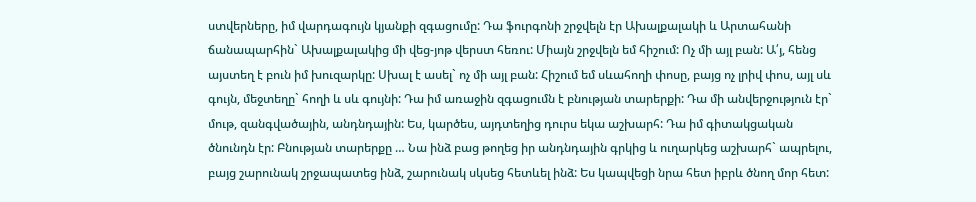ստվերները, իմ վարդագույն կյանքի զգացումը: Դա ֆուրգոնի շրջվելն էր Ախալքալակի և Արտահանի ճանապարհին` Ախալքալակից մի վեց-յոթ վերստ հեռու: Միայն շրջվելն եմ հիշում: Ոչ մի այլ բան: Ա՛յ, հենց այստեղ է բուն իմ խուզարկը: Սխալ է ասել` ոչ մի այլ բան: Հիշում եմ սևահողի փոսը, բայց ոչ լրիվ փոս, այլ սև գույն, մեջտեղը` հողի և սև գույնի: Դա իմ առաջին զգացումն է բնության տարերքի: Դա մի անվերջություն էր` մութ, զանգվածային, անդնդային: Ես, կարծես, այդտեղից դուրս եկա աշխարհ: Դա իմ գիտակցական ծնունդն էր: Բնության տարերքը … Նա ինձ բաց թողեց իր անդնդային գրկից և ուղարկեց աշխարհ` ապրելու, բայց շարունակ շրջապատեց ինձ, շարունակ սկսեց հետևել ինձ: Ես կապվեցի նրա հետ իբրև ծնող մոր հետ: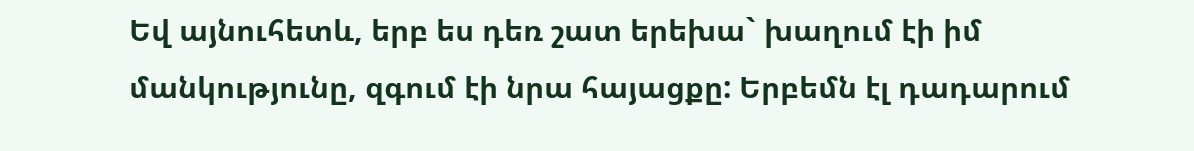Եվ այնուհետև, երբ ես դեռ շատ երեխա` խաղում էի իմ մանկությունը, զգում էի նրա հայացքը: Երբեմն էլ դադարում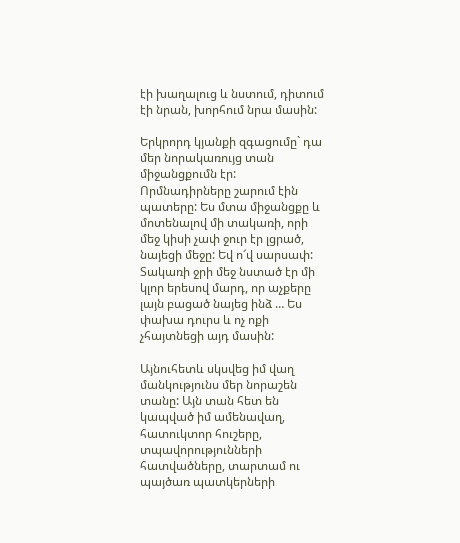էի խաղալուց և նստում, դիտում էի նրան, խորհում նրա մասին:

Երկրորդ կյանքի զգացումը` դա մեր նորակառույց տան միջանցքումն էր: Որմնադիրները շարում էին պատերը: Ես մտա միջանցքը և մոտենալով մի տակառի, որի մեջ կիսի չափ ջուր էր լցրած, նայեցի մեջը: Եվ ո՜վ սարսափ: Տակառի ջրի մեջ նստած էր մի կլոր երեսով մարդ, որ աչքերը լայն բացած նայեց ինձ … Ես փախա դուրս և ոչ ոքի չհայտնեցի այդ մասին:

Այնուհետև սկսվեց իմ վաղ մանկությունս մեր նորաշեն տանը: Այն տան հետ են կապված իմ ամենավաղ, հատուկտոր հուշերը, տպավորությունների հատվածները, տարտամ ու պայծառ պատկերների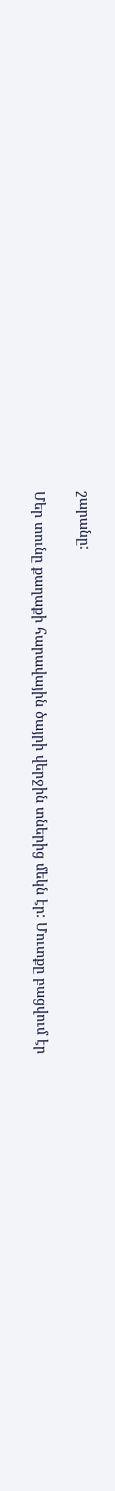շարանը:

Մեր տունը քաղաքի հարավային ծայրի վերջին տներից մեկն էր: Մուտքը բացվում էր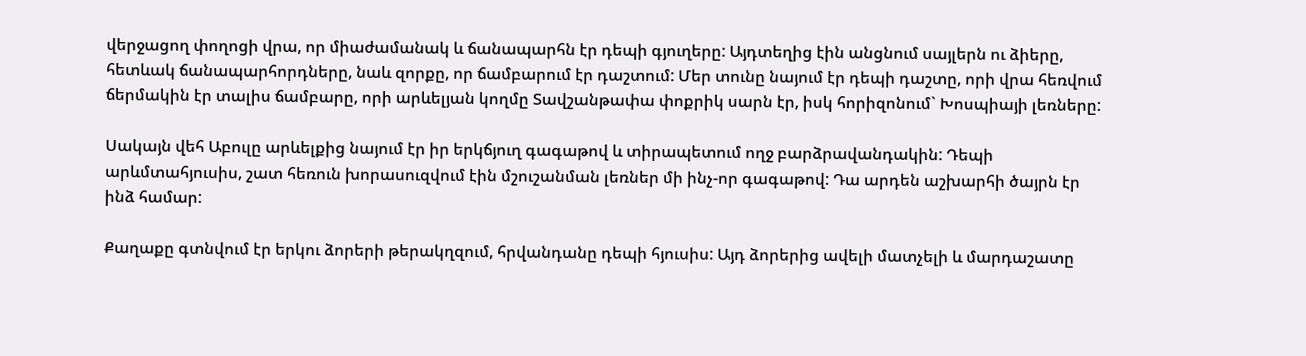վերջացող փողոցի վրա, որ միաժամանակ և ճանապարհն էր դեպի գյուղերը: Այդտեղից էին անցնում սայլերն ու ձիերը, հետևակ ճանապարհորդները, նաև զորքը, որ ճամբարում էր դաշտում: Մեր տունը նայում էր դեպի դաշտը, որի վրա հեռվում ճերմակին էր տալիս ճամբարը, որի արևելյան կողմը Տավշանթափա փոքրիկ սարն էր, իսկ հորիզոնում` Խոսպիայի լեռները:

Սակայն վեհ Աբուլը արևելքից նայում էր իր երկճյուղ գագաթով և տիրապետում ողջ բարձրավանդակին: Դեպի արևմտահյուսիս, շատ հեռուն խորասուզվում էին մշուշանման լեռներ մի ինչ-որ գագաթով: Դա արդեն աշխարհի ծայրն էր ինձ համար:

Քաղաքը գտնվում էր երկու ձորերի թերակղզում, հրվանդանը դեպի հյուսիս: Այդ ձորերից ավելի մատչելի և մարդաշատը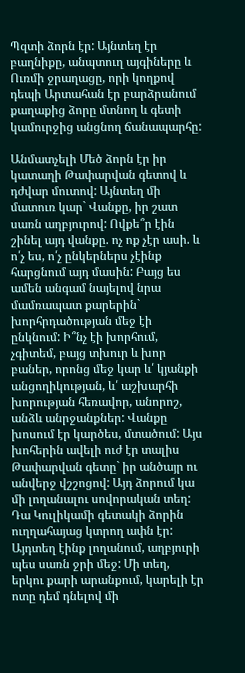Պզտի ձորն էր: Այնտեղ էր բաղնիքը, անպտուղ այգիները և Ուռմի ջրաղացը, որի կողքով դեպի Արտահան էր բարձրանում քաղաքից ձորը մտնող և գետի կամուրջից անցնող ճանապարհը:

Անմատչելի Մեծ ձորն էր իր կատաղի Թափարվան գետով և դժվար մուտով: Այնտեղ մի մատուռ կար` Վանքը, իր շատ սառն աղբյուրով: Ովքե՞ր էին շինել այդ վանքը. ոչ ոք չէր ասի. և ո՛չ ես, ո՛չ ընկերներս չէինք հարցնում այդ մասին: Բայց ես ամեն անգամ նայելով նրա մամռապատ քարերին` խորհրդածության մեջ էի ընկնում: Ի՞նչ էի խորհում, չգիտեմ, բայց տխուր և խոր բաներ, որոնց մեջ կար և՛ կյանքի անցողիկության, և՛ աշխարհի խորության հեռավոր, անորոշ, անձև անրջանքներ: Վանքը խոսում էր կարծես, մտածում: Այս խոհերին ավելի ուժ էր տալիս Թափարվան գետը` իր անծայր ու անվերջ վշշոցով: Այդ ձորում կա մի լողանալու սովորական տեղ: Դա Կուլիկամի գետակի ձորին ուղղահայաց կտրող ափն էր: Այդտեղ էինք լողանում, աղբյուրի պես սառն ջրի մեջ: Մի տեղ, երկու քարի արանքում, կարելի էր ոտը դեմ դնելով մի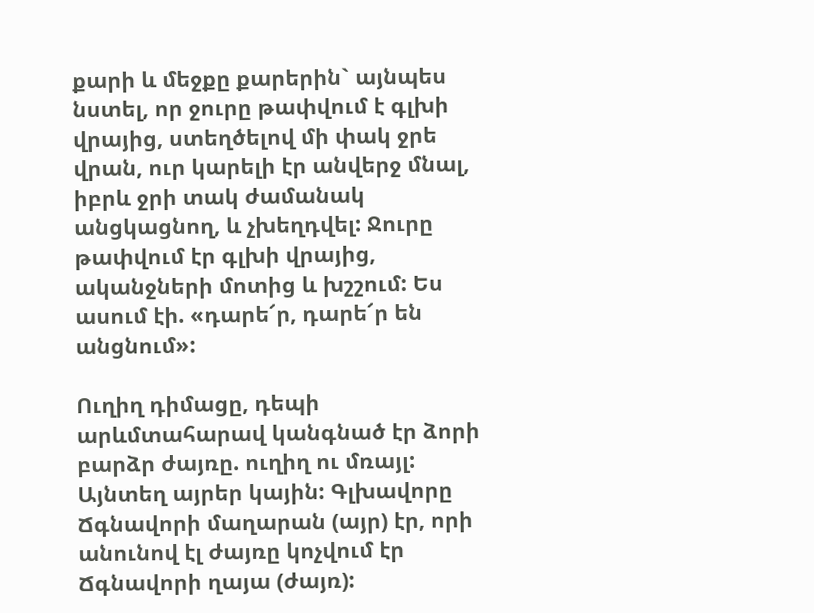քարի և մեջքը քարերին` այնպես նստել, որ ջուրը թափվում է գլխի վրայից, ստեղծելով մի փակ ջրե վրան, ուր կարելի էր անվերջ մնալ, իբրև ջրի տակ ժամանակ անցկացնող, և չխեղդվել: Ջուրը թափվում էր գլխի վրայից, ականջների մոտից և խշշում: Ես ասում էի. «դարե՜ր, դարե՜ր են անցնում»:

Ուղիղ դիմացը, դեպի արևմտահարավ կանգնած էր ձորի բարձր ժայռը. ուղիղ ու մռայլ: Այնտեղ այրեր կային: Գլխավորը Ճգնավորի մաղարան (այր) էր, որի անունով էլ ժայռը կոչվում էր Ճգնավորի ղայա (ժայռ):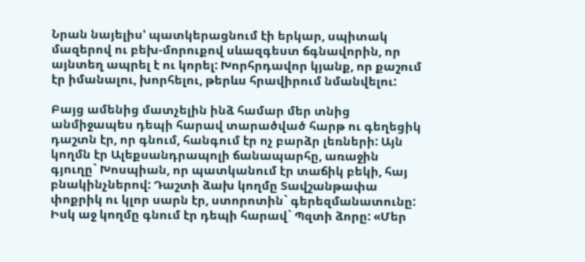Նրան նայելիս' պատկերացնում էի երկար, սպիտակ մազերով ու բեխ-մորուքով սևազգեստ ճգնավորին, որ այնտեղ ապրել է ու կորել: Խորհրդավոր կյանք, որ քաշում էր իմանալու, խորհելու, թերևս հրավիրում նմանվելու:

Բայց ամենից մատչելին ինձ համար մեր տնից անմիջապես դեպի հարավ տարածված հարթ ու գեղեցիկ դաշտն էր, որ գնում, հանգում էր ոչ բարձր լեռների: Այն կողմն էր Ալեքսանդրապոլի ճանապարհը, առաջին գյուղը` Խոսպիան, որ պատկանում էր տաճիկ բեկի, հայ բնակինչներով: Դաշտի ձախ կողմը Տավշանթափա փոքրիկ ու կլոր սարն էր, ստորոտին` գերեզմանատունը: Իսկ աջ կողմը գնում էր դեպի հարավ` Պզտի ձորը: «Մեր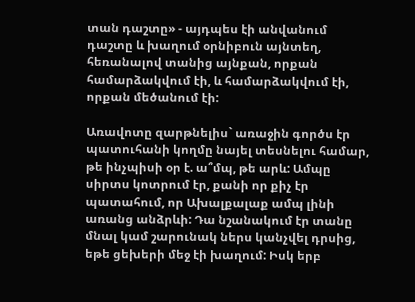տան դաշտը» - այդպես էի անվանում դաշտը և խաղում օրնիբուն այնտեղ, հեռանալով տանից այնքան, որքան համարձակվում էի, և համարձակվում էի, որքան մեծանում էի:

Առավոտը զարթնելիս` առաջին գործս էր պատուհանի կողմը նայել տեսնելու համար, թե ինչպիսի օր է. ա՞մպ, թե արև: Ամպը սիրտս կոտրում էր, քանի որ քիչ էր պատահում, որ Ախալքալաք ամպ լինի առանց անձրևի: Դա նշանակում էր տանը մնալ կամ շարունակ ներս կանչվել դրսից, եթե ցեխերի մեջ էի խաղում: Իսկ երբ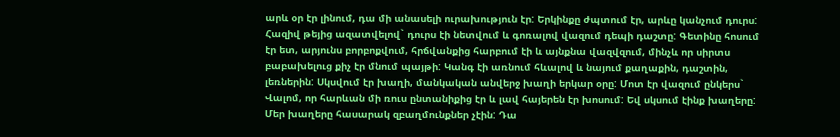արև օր էր լինում, դա մի անասելի ուրախություն էր: Երկինքը ժպտում էր, արևը կանչում դուրս: Հազիվ թեյից ազատվելով` դուրս էի նետվում և գոռալով վազում դեպի դաշտը: Գետինը հոսում էր ետ, արյունս բորբոքվում, հրճվանքից հարբում էի և այնքնա վազվզում, մինչև որ սիրտս բաբախելուց քիչ էր մնում պայթի: Կանգ էի առնում հևալով և նայում քաղաքին, դաշտին, լեռներին: Սկսվում էր խաղի, մանկական անվերջ խաղի երկար օրը: Մոտ էր վազում ընկերս` Վալոմ, որ հարևան մի ռուս ընտանիքից էր և լավ հայերեն էր խոսում: Եվ սկսում էինք խաղերը: Մեր խաղերը հասարակ զբաղմունքներ չէին: Դա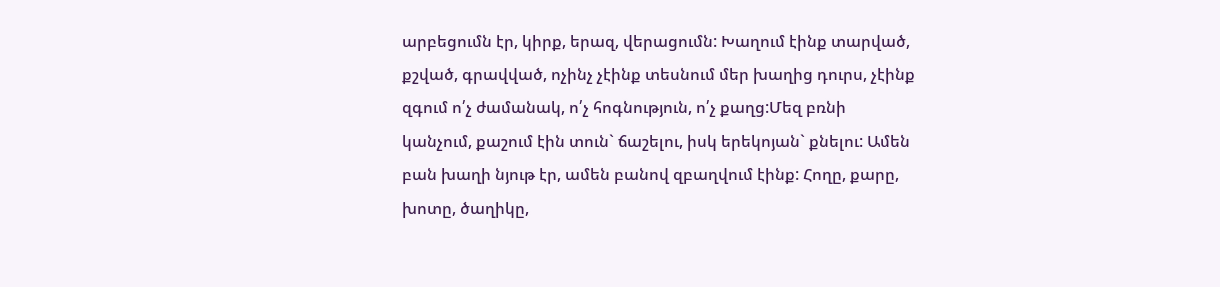արբեցումն էր, կիրք, երազ, վերացումն: Խաղում էինք տարված, քշված, գրավված, ոչինչ չէինք տեսնում մեր խաղից դուրս, չէինք զգում ո՛չ ժամանակ, ո՛չ հոգնություն, ո՛չ քաղց:Մեզ բռնի կանչում, քաշում էին տուն` ճաշելու, իսկ երեկոյան` քնելու: Ամեն բան խաղի նյութ էր, ամեն բանով զբաղվում էինք: Հողը, քարը, խոտը, ծաղիկը,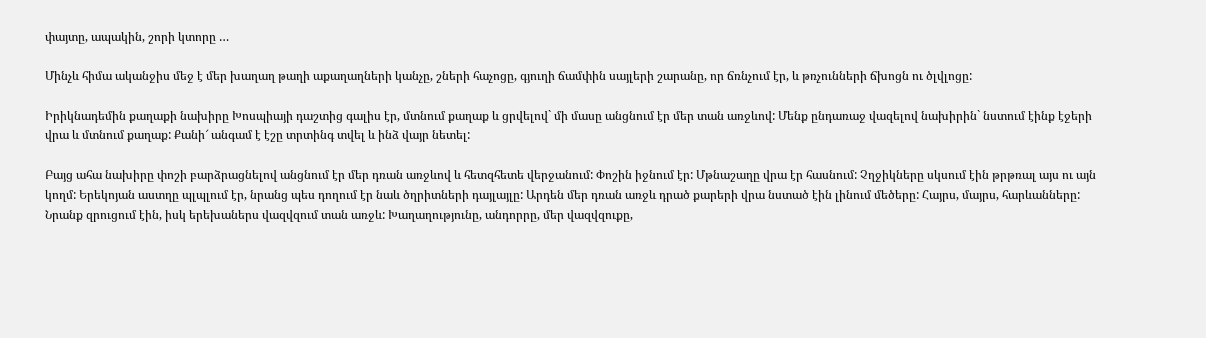փայտը, ապակին, շորի կտորը …

Մինչև հիմա ականջիս մեջ է մեր խաղաղ թաղի աքաղաղների կանչը, շների հաչոցը, գյուղի ճամփին սայլերի շարանը, որ ճռնչում էր, և թռչունների ճխոցն ու ծլվլոցը:

Իրիկնադեմին քաղաքի նախիրը Խոսպիայի դաշտից գալիս էր, մտնում քաղաք և ցրվելով` մի մասը անցնում էր մեր տան առջևով: Մենք ընդառաջ վազելով նախիրին` նստում էինք էջերի վրա և մտնում քաղաք: Քանի՜ անգամ է էշը տրտինգ տվել և ինձ վայր նետել:

Բայց ահա նախիրը փոշի բարձրացնելով անցնում էր մեր դռան առջևով և հետզհետե վերջանում: Փոշին իջնում էր: Մթնաշաղը վրա էր հասնում: Չղջիկները սկսում էին թրթռալ այս ու այն կողմ: Երեկոյան աստղը պլպլում էր, նրանց պես դողում էր նաև ծղրիտների դայլայլը: Արդեն մեր դռան առջև դրած քարերի վրա նստած էին լինում մեծերը: Հայրս, մայրս, հարևանները: Նրանք զրուցում էին, իսկ երեխաներս վազվզում տան առջև: Խաղաղությունը, անդորրը, մեր վազվզուքը,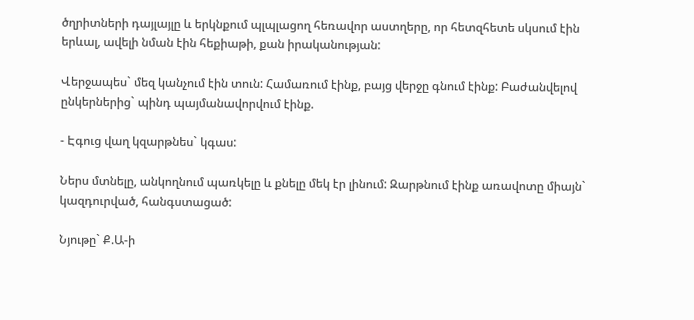ծղրիտների դայլայլը և երկնքում պլպլացող հեռավոր աստղերը, որ հետզհետե սկսում էին երևալ, ավելի նման էին հեքիաթի, քան իրականության:

Վերջապես` մեզ կանչում էին տուն: Համառում էինք, բայց վերջը գնում էինք: Բաժանվելով ընկերներից` պինդ պայմանավորվում էինք.

- Էգուց վաղ կզարթնես` կգաս:

Ներս մտնելը, անկողնում պառկելը և քնելը մեկ էր լինում: Զարթնում էինք առավոտը միայն` կազդուրված, հանգստացած:

Նյութը` Ք.Ա-ի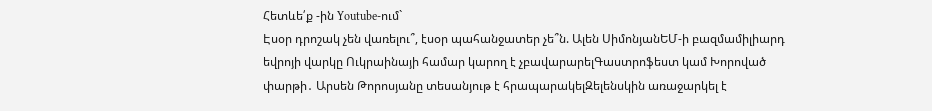Հետևե՛ք -ին Youtube-ում`
Էսօր դրոշակ չեն վառելու՞, էսօր պահանջատեր չե՞ն. Ալեն ՍիմոնյանԵՄ-ի բազմամիլիարդ եվրոյի վարկը Ուկրաինայի համար կարող է չբավարարելԳաստրոֆեստ կամ Խորոված փարթի․ Արսեն Թորոսյանը տեսանյութ է հրապարակելԶելենսկին առաջարկել է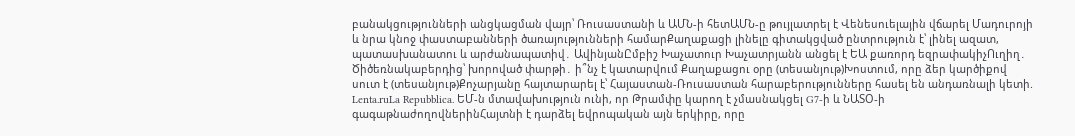բանակցությունների անցկացման վայր՝ Ռուսաստանի և ԱՄՆ-ի հետԱՄՆ-ը թույլատրել է Վենեսուելային վճարել Մադուրոյի և նրա կնոջ փաստաբանների ծառայությունների համարՔաղաքացի լինելը գիտակցված ընտրություն է՝ լինել ազատ, պատասխանատու և արժանապատիվ․ ԱվինյանԸմբիշ Խաչատուր Խաչատրյանն անցել է ԵԱ քառորդ եզրափակիչՈւղիղ․ Ծիծեռնակաբերդից՝ խորոված փարթի․ ի՞նչ է կատարվում Քաղաքացու օրը (տեսանյութ)Խոստում, որը ձեր կարծիքով սուտ է (տեսանյութ)Քոչարյանը հայտարարել է՝ Հայաստան-Ռուսաստան հարաբերությունները հասել են անդառնալի կետի. Lenta.ruLa Repubblica. ԵՄ-ն մտավախություն ունի, որ Թրամփը կարող է չմասնակցել G7-ի և ՆԱՏՕ-ի գագաթնաժողովներինՀայտնի է դարձել եվրոպական այն երկիրը, որը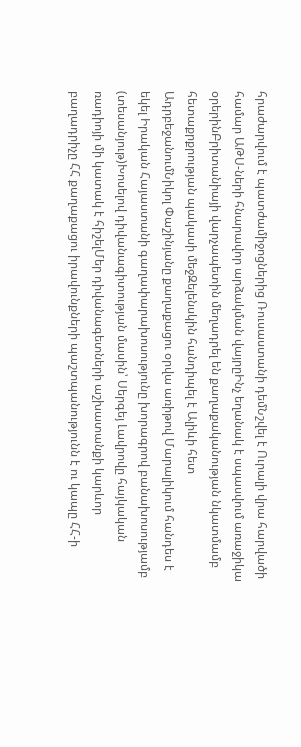հրաժարվում է պատժամիջոցներից Ռուսաստանի դեմՆշվել է Ուրալի վրա հարվածի համար ԱԹՍ-ների հնարավոր արձակման վայրըԻնչ եղանակ է սպասվում առաջիկա օրերինԲրիտանիայի վարչապետին մեղադրել են քաղաքականության նկատմամբ հետաքրքրության պակասի մեջԶելենսկին հանդիպել է Ալիևի հետ ԱդրբեջանումՆիկոլ Փաշինյանը քաղաքացու օրվա առիթով Մարալիկում հանդես է եկել Իրական Հայաստանի գաղափարախոսությունը խորագրով բանախոսությամբ (տեսանյութ)Խոսելով դիվանագիտության մասին՝ Սերգեյ Լավրովը հայկական ռադիոյի մի կատակ է հիշելՄեր դիվանագետների աշխատանքի կարևոր բաղադրիչը ՀՀ քաղաքացու իրավունքների պաշտպանությունն է ու կապը ՀՀ-ի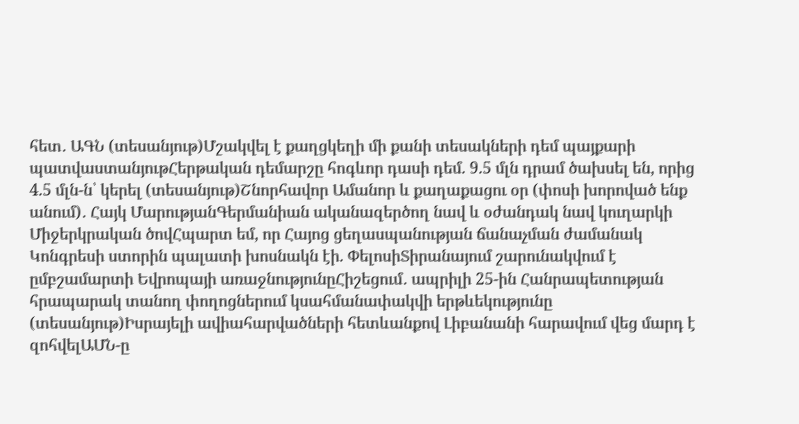հետ․ ԱԳՆ (տեսանյութ)Մշակվել է քաղցկեղի մի քանի տեսակների դեմ պայքարի պատվաստանյութՀերթական դեմարշը հոգևոր դասի դեմ. 9.5 մլն դրամ ծախսել են, որից 4.5 մլն-ն՝ կերել (տեսանյութ)Շնորհավոր Ամանոր և քաղաքացու օր (փոսի խորոված ենք անում)․ Հայկ ՄարությանԳերմանիան ականազերծող նավ և օժանդակ նավ կուղարկի Միջերկրական ծովՀպարտ եմ, որ Հայոց ցեղասպանության ճանաչման ժամանակ Կոնգրեսի ստորին պալատի խոսնակն էի. ՓելոսիՏիրանայում շարունակվում է ըմբշամարտի Եվրոպայի առաջնությունըՀիշեցում․ ապրիլի 25-ին Հանրապետության հրապարակ տանող փողոցներում կսահմանափակվի երթևեկությունը (տեսանյութ)Իսրայելի ավիահարվածների հետևանքով Լիբանանի հարավում վեց մարդ է զոհվելԱՄՆ-ը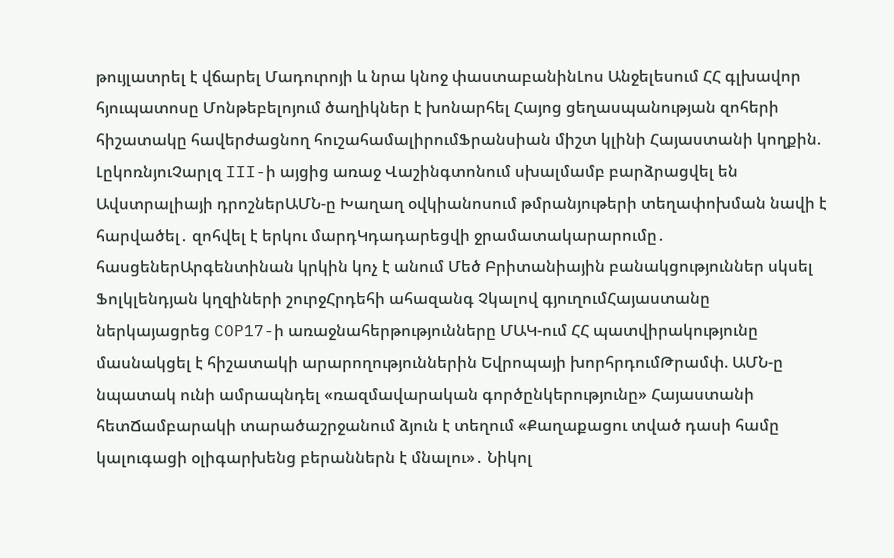թույլատրել է վճարել Մադուրոյի և նրա կնոջ փաստաբանինԼոս Անջելեսում ՀՀ գլխավոր հյուպատոսը Մոնթեբելոյում ծաղիկներ է խոնարհել Հայոց ցեղասպանության զոհերի հիշատակը հավերժացնող հուշահամալիրումՖրանսիան միշտ կլինի Հայաստանի կողքին. ԼըկոռնյուՉարլզ III-ի այցից առաջ Վաշինգտոնում սխալմամբ բարձրացվել են Ավստրալիայի դրոշներԱՄՆ-ը Խաղաղ օվկիանոսում թմրանյութերի տեղափոխման նավի է հարվածել․ զոհվել է երկու մարդԿդադարեցվի ջրամատակարարումը․ հասցեներԱրգենտինան կրկին կոչ է անում Մեծ Բրիտանիային բանակցություններ սկսել Ֆոլկլենդյան կղզիների շուրջՀրդեհի ահազանգ Չկալով գյուղումՀայաստանը ներկայացրեց COP17-ի առաջնահերթությունները ՄԱԿ-ում ՀՀ պատվիրակությունը մասնակցել է հիշատակի արարողություններին Եվրոպայի խորհրդումԹրամփ. ԱՄՆ-ը նպատակ ունի ամրապնդել «ռազմավարական գործընկերությունը» Հայաստանի հետՃամբարակի տարածաշրջանում ձյուն է տեղում «Քաղաքացու տված դասի համը կալուգացի օլիգարխենց բերաններն է մնալու»․ Նիկոլ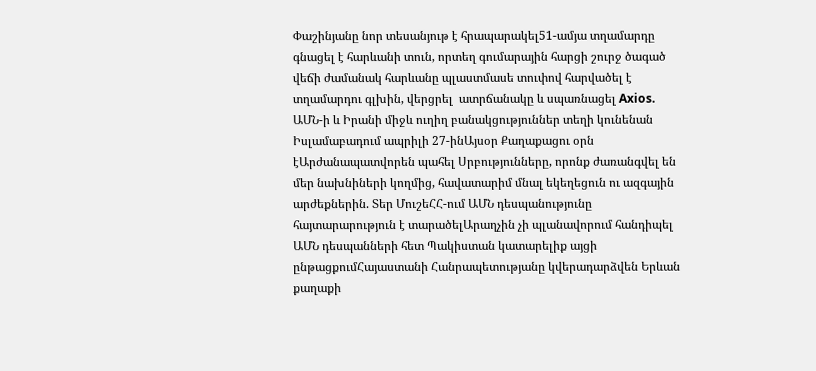Փաշինյանը նոր տեսանյութ է հրապարակել51-ամյա տղամարդը գնացել է հարևանի տուն, որտեղ գումարային հարցի շուրջ ծագած վեճի ժամանակ հարևանը պլաստմասե տուփով հարվածել է տղամարդու գլխին, վերցրել  ատրճանակը և սպառնացել Axios. ԱՄՆ-ի և Իրանի միջև ուղիղ բանակցություններ տեղի կունենան Իսլամաբադում ապրիլի 27-ինԱյսօր Քաղաքացու օրն էԱրժանապատվորեն պահել Սրբությունները, որոնք ժառանգվել են մեր նախնիների կողմից, հավատարիմ մնալ եկեղեցուն ու ազգային արժեքներին. Տեր ՄուշեՀՀ-ում ԱՄՆ դեսպանությունը հայտարարություն է տարածելԱրաղչին չի պլանավորում հանդիպել ԱՄՆ դեսպանների հետ Պակիստան կատարելիք այցի ընթացքումՀայաստանի Հանրապետությանը կվերադարձվեն Երևան քաղաքի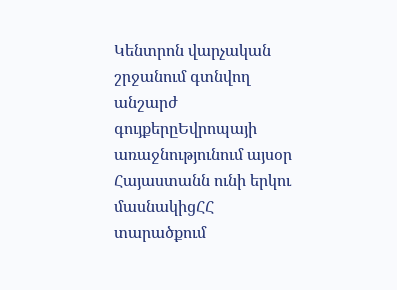Կենտրոն վարչական շրջանում գտնվող անշարժ գույքերըԵվրոպայի առաջնությունում այսօր Հայաստանն ունի երկու մասնակիցՀՀ տարածքում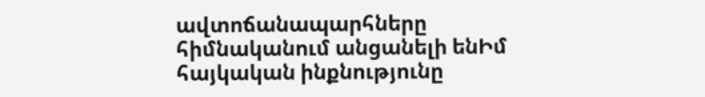ավտոճանապարհները հիմնականում անցանելի ենԻմ հայկական ինքնությունը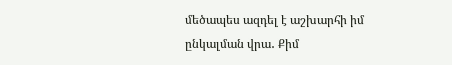մեծապես ազդել է աշխարհի իմ ընկալման վրա․ Քիմ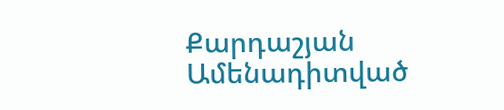Քարդաշյան
Ամենադիտված